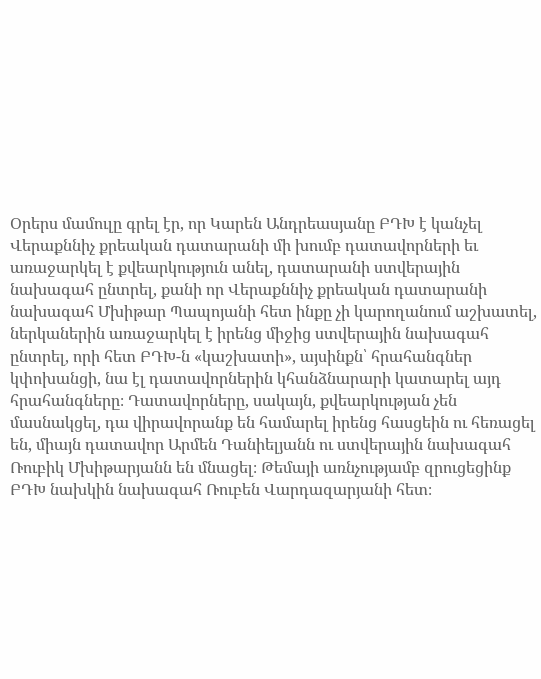Օրերս մամուլը գրել էր, որ Կարեն Անդրեասյանը ԲԴԽ է կանչել Վերաքննիչ քրեական դատարանի մի խումբ դատավորների եւ առաջարկել է քվեարկություն անել, դատարանի ստվերային նախագահ ընտրել, քանի որ Վերաքննիչ քրեական դատարանի նախագահ Մխիթար Պապոյանի հետ ինքը չի կարողանում աշխատել, ներկաներին առաջարկել է իրենց միջից ստվերային նախագահ ընտրել, որի հետ ԲԴԽ-ն «կաշխատի», այսինքն՝ հրահանգներ կփոխանցի, նա էլ դատավորներին կհանձնարարի կատարել այդ հրահանգները։ Դատավորները, սակայն, քվեարկության չեն մասնակցել, դա վիրավորանք են համարել իրենց հասցեին ու հեռացել են, միայն դատավոր Արմեն Դանիելյանն ու ստվերային նախագահ Ռուբիկ Մխիթարյանն են մնացել։ Թեմայի առնչությամբ զրուցեցինք ԲԴԽ նախկին նախագահ Ռուբեն Վարդազարյանի հետ։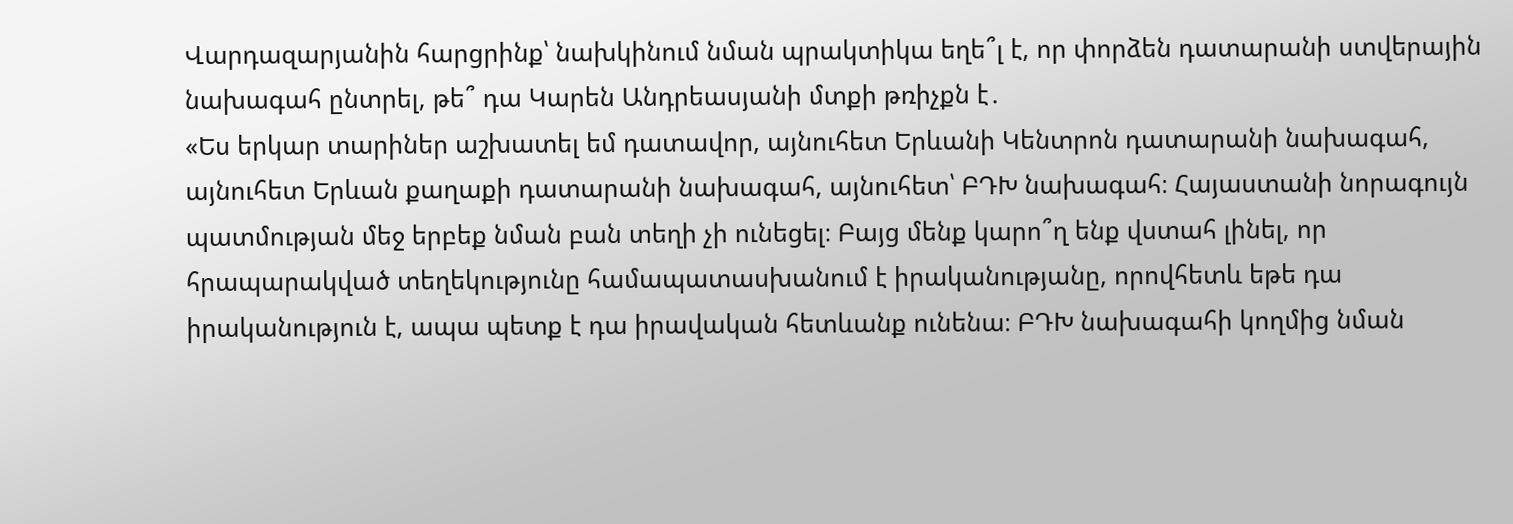Վարդազարյանին հարցրինք՝ նախկինում նման պրակտիկա եղե՞լ է, որ փորձեն դատարանի ստվերային նախագահ ընտրել, թե՞ դա Կարեն Անդրեասյանի մտքի թռիչքն է․
«Ես երկար տարիներ աշխատել եմ դատավոր, այնուհետ Երևանի Կենտրոն դատարանի նախագահ, այնուհետ Երևան քաղաքի դատարանի նախագահ, այնուհետ՝ ԲԴԽ նախագահ։ Հայաստանի նորագույն պատմության մեջ երբեք նման բան տեղի չի ունեցել։ Բայց մենք կարո՞ղ ենք վստահ լինել, որ հրապարակված տեղեկությունը համապատասխանում է իրականությանը, որովհետև եթե դա իրականություն է, ապա պետք է դա իրավական հետևանք ունենա։ ԲԴԽ նախագահի կողմից նման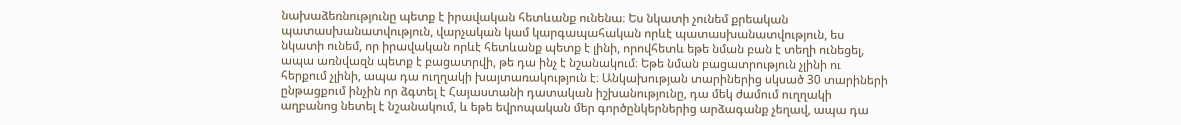նախաձեռնությունը պետք է իրավական հետևանք ունենա։ Ես նկատի չունեմ քրեական պատասխանատվություն, վարչական կամ կարգապահական որևէ պատասխանատվություն, ես նկատի ունեմ, որ իրավական որևէ հետևանք պետք է լինի, որովհետև եթե նման բան է տեղի ունեցել, ապա առնվազն պետք է բացատրվի, թե դա ինչ է նշանակում։ Եթե նման բացատրություն չլինի ու հերքում չլինի, ապա դա ուղղակի խայտառակություն է։ Անկախության տարիներից սկսած 30 տարիների ընթացքում ինչին որ ձգտել է Հայաստանի դատական իշխանությունը, դա մեկ ժամում ուղղակի աղբանոց նետել է նշանակում, և եթե եվրոպական մեր գործընկերներից արձագանք չեղավ, ապա դա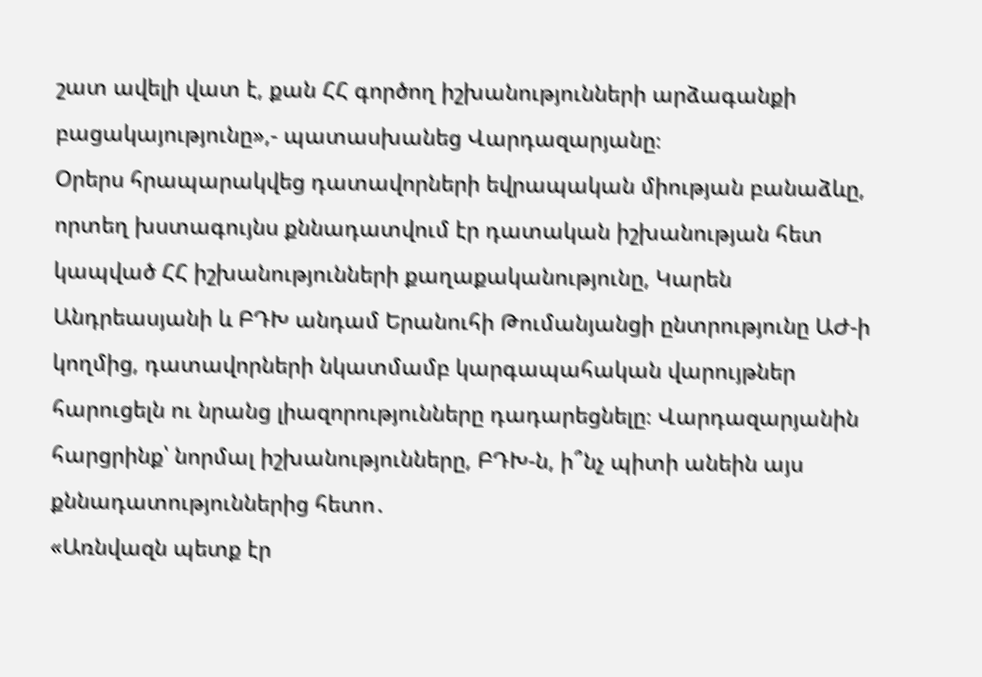շատ ավելի վատ է, քան ՀՀ գործող իշխանությունների արձագանքի բացակայությունը»,- պատասխանեց Վարդազարյանը։
Օրերս հրապարակվեց դատավորների եվրապական միության բանաձևը, որտեղ խստագույնս քննադատվում էր դատական իշխանության հետ կապված ՀՀ իշխանությունների քաղաքականությունը, Կարեն Անդրեասյանի և ԲԴԽ անդամ Երանուհի Թումանյանցի ընտրությունը ԱԺ-ի կողմից, դատավորների նկատմամբ կարգապահական վարույթներ հարուցելն ու նրանց լիազորությունները դադարեցնելը։ Վարդազարյանին հարցրինք՝ նորմալ իշխանությունները, ԲԴԽ-ն, ի՞նչ պիտի անեին այս քննադատություններից հետո․
«Առնվազն պետք էր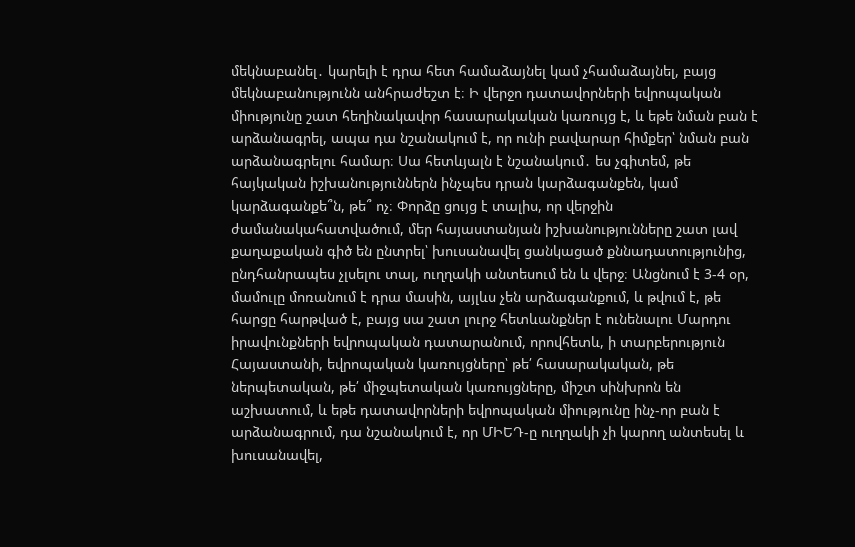մեկնաբանել․ կարելի է դրա հետ համաձայնել կամ չհամաձայնել, բայց մեկնաբանությունն անհրաժեշտ է։ Ի վերջո դատավորների եվրոպական միությունը շատ հեղինակավոր հասարակական կառույց է, և եթե նման բան է արձանագրել, ապա դա նշանակում է, որ ունի բավարար հիմքեր՝ նման բան արձանագրելու համար։ Սա հետևյալն է նշանակում․ ես չգիտեմ, թե հայկական իշխանություններն ինչպես դրան կարձագանքեն, կամ կարձագանքե՞ն, թե՞ ոչ։ Փորձը ցույց է տալիս, որ վերջին ժամանակահատվածում, մեր հայաստանյան իշխանությունները շատ լավ քաղաքական գիծ են ընտրել՝ խուսանավել ցանկացած քննադատությունից, ընդհանրապես չլսելու տալ, ուղղակի անտեսում են և վերջ։ Անցնում է 3-4 օր, մամուլը մոռանում է դրա մասին, այլևս չեն արձագանքում, և թվում է, թե հարցը հարթված է, բայց սա շատ լուրջ հետևանքներ է ունենալու Մարդու իրավունքների եվրոպական դատարանում, որովհետև, ի տարբերություն Հայաստանի, եվրոպական կառույցները՝ թե՛ հասարակական, թե ներպետական, թե՛ միջպետական կառույցները, միշտ սինխրոն են աշխատում, և եթե դատավորների եվրոպական միությունը ինչ-որ բան է արձանագրում, դա նշանակում է, որ ՄԻԵԴ-ը ուղղակի չի կարող անտեսել և խուսանավել,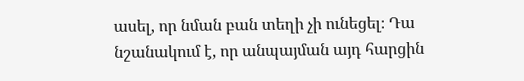ասել, որ նման բան տեղի չի ունեցել։ Դա նշանակում է, որ անպայման այդ հարցին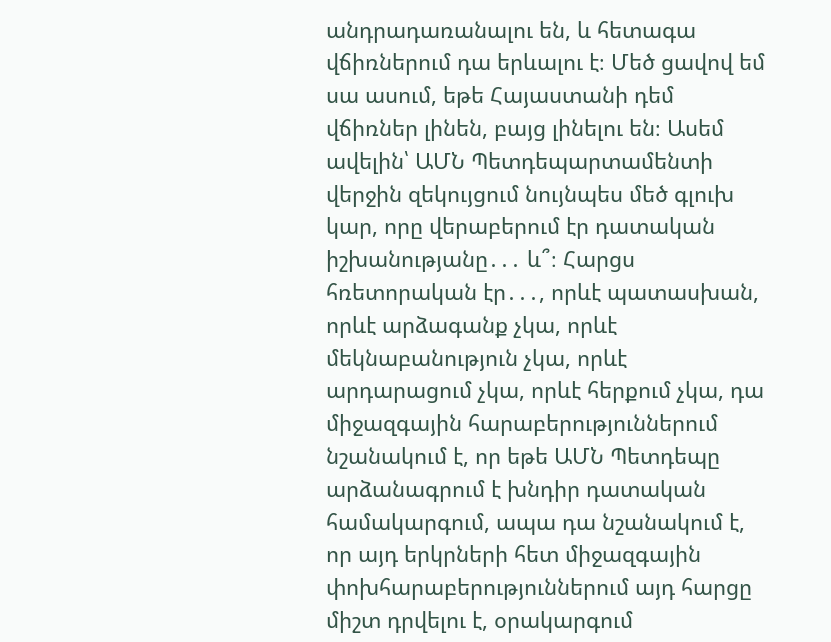անդրադառանալու են, և հետագա վճիռներում դա երևալու է։ Մեծ ցավով եմ սա ասում, եթե Հայաստանի դեմ վճիռներ լինեն, բայց լինելու են։ Ասեմ ավելին՝ ԱՄՆ Պետդեպարտամենտի վերջին զեկույցում նույնպես մեծ գլուխ կար, որը վերաբերում էր դատական իշխանությանը․․․ և՞։ Հարցս հռետորական էր․․․, որևէ պատասխան, որևէ արձագանք չկա, որևէ մեկնաբանություն չկա, որևէ արդարացում չկա, որևէ հերքում չկա, դա միջազգային հարաբերություններում նշանակում է, որ եթե ԱՄՆ Պետդեպը արձանագրում է խնդիր դատական համակարգում, ապա դա նշանակում է, որ այդ երկրների հետ միջազգային փոխհարաբերություններում այդ հարցը միշտ դրվելու է, օրակարգում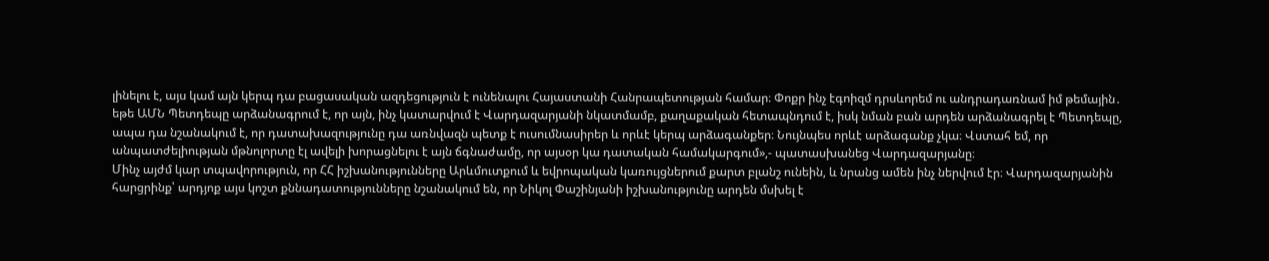լինելու է, այս կամ այն կերպ դա բացասական ազդեցություն է ունենալու Հայաստանի Հանրապետության համար։ Փոքր ինչ էգոիզմ դրսևորեմ ու անդրադառնամ իմ թեմային․ եթե ԱՄՆ Պետդեպը արձանագրում է, որ այն, ինչ կատարվում է Վարդազարյանի նկատմամբ, քաղաքական հետապնդում է, իսկ նման բան արդեն արձանագրել է Պետդեպը, ապա դա նշանակում է, որ դատախազությունը դա առնվազն պետք է ուսումնասիրեր և որևէ կերպ արձագանքեր։ Նույնպես որևէ արձագանք չկա։ Վստահ եմ, որ անպատժելիության մթնոլորտը էլ ավելի խորացնելու է այն ճգնաժամը, որ այսօր կա դատական համակարգում»,- պատասխանեց Վարդազարյանը։
Մինչ այժմ կար տպավորություն, որ ՀՀ իշխանությունները Արևմուտքում և եվրոպական կառույցներում քարտ բլանշ ունեին, և նրանց ամեն ինչ ներվում էր։ Վարդազարյանին հարցրինք՝ արդյոք այս կոշտ քննադատությունները նշանակում են, որ Նիկոլ Փաշինյանի իշխանությունը արդեն մսխել է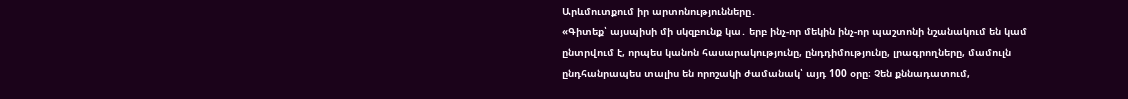Արևմուտքում իր արտոնությունները․
«Գիտեք՝ այսպիսի մի սկզբունք կա․ երբ ինչ-որ մեկին ինչ-որ պաշտոնի նշանակում են կամ ընտրվում է, որպես կանոն հասարակությունը, ընդդիմությունը, լրագրողները, մամուլն ընդհանրապես տալիս են որոշակի ժամանակ՝ այդ 100 օրը։ Չեն քննադատում,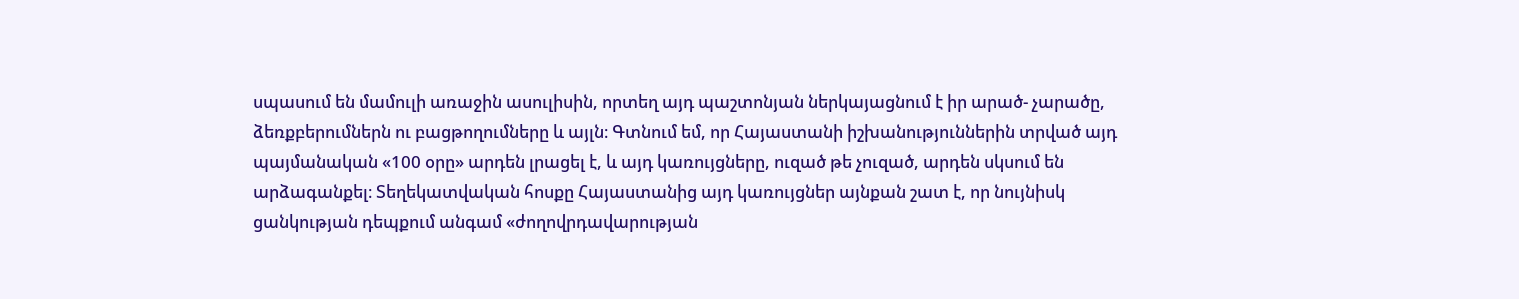սպասում են մամուլի առաջին ասուլիսին, որտեղ այդ պաշտոնյան ներկայացնում է իր արած- չարածը, ձեռքբերումներն ու բացթողումները և այլն։ Գտնում եմ, որ Հայաստանի իշխանություններին տրված այդ պայմանական «100 օրը» արդեն լրացել է, և այդ կառույցները, ուզած թե չուզած, արդեն սկսում են արձագանքել։ Տեղեկատվական հոսքը Հայաստանից այդ կառույցներ այնքան շատ է, որ նույնիսկ ցանկության դեպքում անգամ «ժողովրդավարության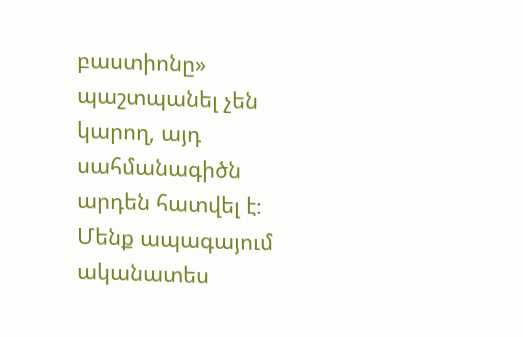բաստիոնը» պաշտպանել չեն կարող, այդ սահմանագիծն արդեն հատվել է։ Մենք ապագայում ականատես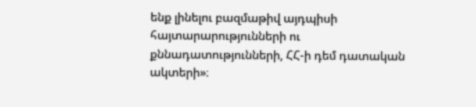ենք լինելու բազմաթիվ այդպիսի հայտարարությունների ու քննադատությունների, ՀՀ-ի դեմ դատական ակտերի»։